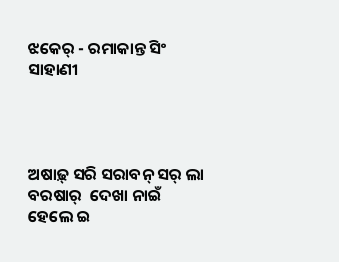ଝକେର୍ - ରମାକାନ୍ତ ସିଂ ସାହାଣୀ




ଅଷାଢ଼୍ ସରି ସରାବନ୍ ସର୍ ଲା
ବରଷାର୍  ଦେଖା ନାଇଁ
ହେଲେ ଇ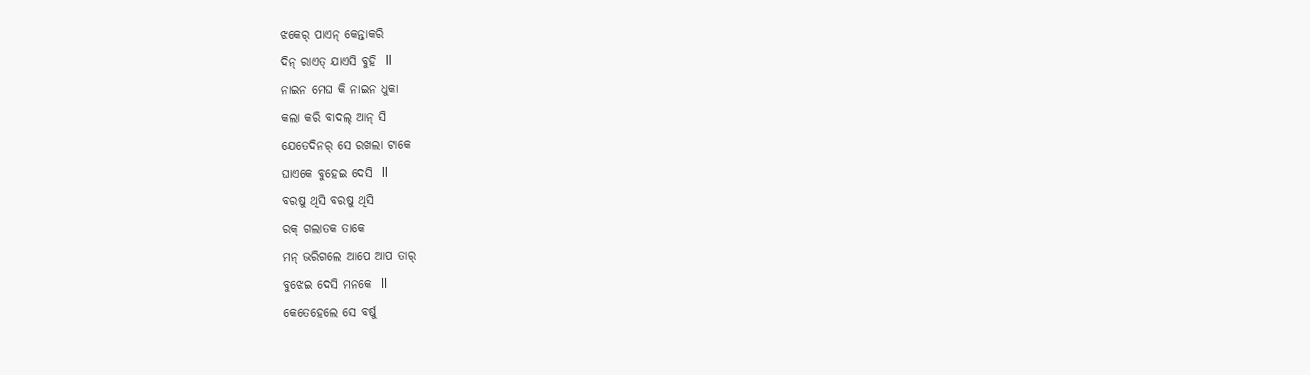ଝକେର୍ ପାଏନ୍ କେନ୍ତାକରି
ଦିନ୍ ରାଏତ୍ ଯାଏସି ବୁହି  ll
ନାଇନ ମେଘ କି ନାଇନ ଧୁକା
କଲା କରି ବାଦଲ୍ ଆନ୍ ସି
ଯେତେଦିନର୍ ସେ ରଖଲା ଟାକେ
ଘାଏକେ ବୁହେଇ ଦେସି  ll
ବରଷୁ ଥିସି ବରଷୁ ଥିସି
ରକ୍ ଗଲାତକ ତାକେ
ମନ୍ ଭରିଗଲେ ଆପେ ଆପ ତାର୍
ବୁଝେଇ ଦେସି ମନକେ  ll
କେତେହେଲେ ସେ ବର୍ଷୁ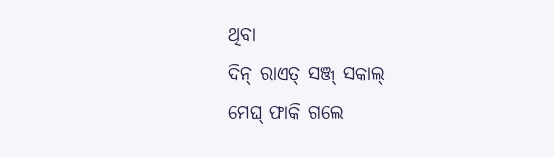ଥିବା
ଦିନ୍ ରାଏତ୍ ସଞ୍ଜ୍ ସକାଲ୍
ମେଘ୍ ଫାକି ଗଲେ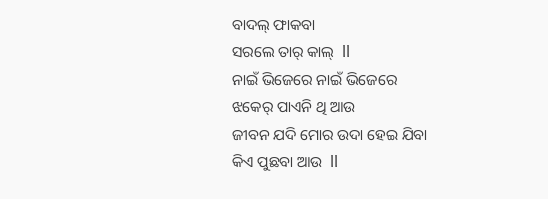ବାଦଲ୍ ଫାକବା
ସରଲେ ତାର୍ କାଲ୍  ll
ନାଇଁ ଭିଜେରେ ନାଇଁ ଭିଜେରେ
ଝକେର୍ ପାଏନି ଥି ଆଉ
ଜୀବନ ଯଦି ମୋର ଉଦା ହେଇ ଯିବା
କିଏ ପୁଛବା ଆଉ  ll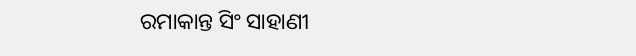ରମାକାନ୍ତ ସିଂ ସାହାଣୀ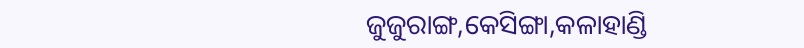ଜୁଜୁରାଙ୍ଗ,କେସିଙ୍ଗା,କଳାହାଣ୍ଡି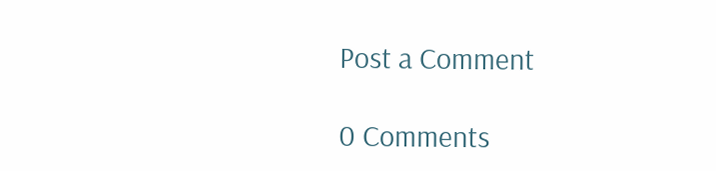Post a Comment

0 Comments